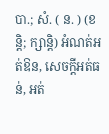បា.; សំ. ( ន. ) (ខន្តិ; ក្សាន្តិ) អំណត់អត់ឱន, សេចក្ដីអត់ធន់, អត់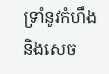ទ្រាំនូវកំហឹងនិងសេច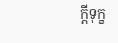ក្ដីទុក្ខ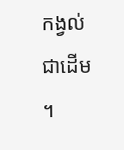កង្វល់ជាដើម ។